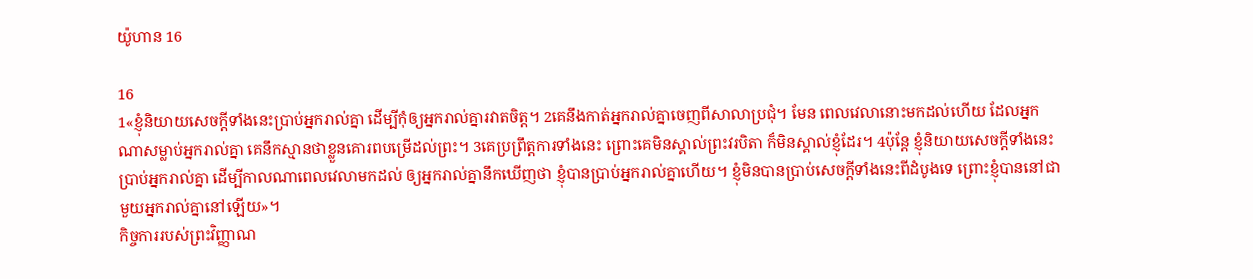យ៉ូហាន 16

16
1«ខ្ញុំនិយាយសេចក្តីទាំងនេះប្រាប់អ្នករាល់គ្នា ដើម្បីកុំឲ្យអ្នករាល់គ្នារវាតចិត្ត។ 2គេនឹងកាត់អ្នករាល់គ្នាចេញពីសាលាប្រជុំ។ មែន ពេលវេលានោះមកដល់ហើយ ដែលអ្នកណាសម្លាប់អ្នករាល់គ្នា គេនឹកស្មានថាខ្លួនគោរពបម្រើដល់ព្រះ។ 3គេប្រព្រឹត្តការទាំងនេះ ព្រោះគេមិនស្គាល់ព្រះ‌វរបិតា ក៏មិនស្គាល់ខ្ញុំដែរ។ 4ប៉ុន្តែ ខ្ញុំនិយាយសេចក្តីទាំងនេះប្រាប់អ្នករាល់គ្នា ដើម្បីកាលណាពេលវេលាមកដល់ ឲ្យអ្នករាល់គ្នានឹកឃើញថា ខ្ញុំបានប្រាប់អ្នករាល់គ្នាហើយ។ ខ្ញុំមិនបានប្រាប់សេចក្ដីទាំងនេះពីដំបូងទេ ព្រោះខ្ញុំបាននៅជាមួយអ្នករាល់គ្នានៅឡើយ»។
កិច្ច‌ការរបស់ព្រះ‌វិញ្ញាណ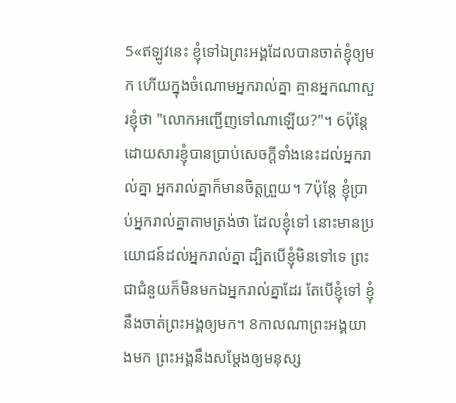5«ឥឡូវនេះ ខ្ញុំទៅឯព្រះ‌អង្គដែលបានចាត់ខ្ញុំឲ្យមក ហើយក្នុងចំណោមអ្នករាល់គ្នា គ្មានអ្នកណាសួរខ្ញុំថា "លោកអញ្ជើញទៅណាឡើយ?"។ 6ប៉ុន្ដែ ដោយសារខ្ញុំបានប្រាប់សេចក្ដីទាំងនេះដល់អ្នករាល់គ្នា អ្នករាល់គ្នាក៏មានចិត្តព្រួយ។ 7ប៉ុន្តែ ខ្ញុំប្រាប់អ្នករាល់គ្នាតាមត្រង់ថា ដែលខ្ញុំទៅ នោះមានប្រយោជន៍ដល់អ្នករាល់គ្នា ដ្បិតបើខ្ញុំមិនទៅទេ ព្រះជាជំនួយក៏មិនមកឯអ្នករាល់គ្នាដែរ តែបើខ្ញុំទៅ ខ្ញុំនឹងចាត់ព្រះ‌អង្គឲ្យមក។ 8កាលណាព្រះ‌អង្គយាងមក ព្រះ‌អង្គនឹងសម្តែងឲ្យមនុស្ស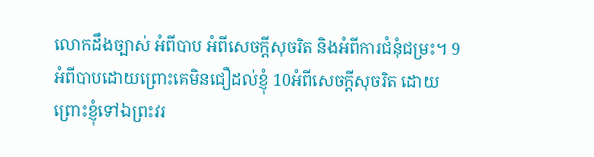លោកដឹងច្បាស់ អំពីបាប អំពីសេចក្តីសុចរិត និងអំពីការជំនុំ‌ជម្រះ។ 9អំពីបាបដោយព្រោះគេមិនជឿដល់ខ្ញុំ 10អំពីសេចក្តីសុចរិត ដោយព្រោះខ្ញុំទៅឯព្រះ‌វរ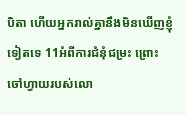បិតា ហើយអ្នករាល់គ្នានឹងមិនឃើញខ្ញុំទៀតទេ 11អំពីការជំនុំ‌ជម្រះ ព្រោះចៅ‌ហ្វាយរបស់លោ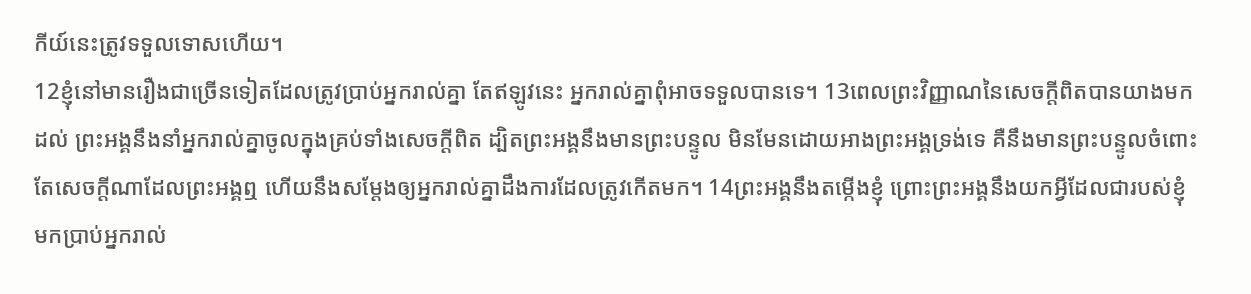កីយ៍នេះត្រូវទទួលទោសហើយ។
12ខ្ញុំនៅមានរឿងជាច្រើនទៀតដែលត្រូវប្រាប់អ្នករាល់គ្នា តែឥឡូវនេះ អ្នករាល់គ្នាពុំអាចទទួលបានទេ។ 13ពេលព្រះ‌វិញ្ញាណនៃសេចក្តីពិតបានយាងមកដល់ ព្រះ‌អង្គនឹងនាំអ្នករាល់គ្នាចូលក្នុងគ្រប់ទាំងសេចក្តីពិត ដ្បិតព្រះ‌អង្គនឹងមានព្រះ‌បន្ទូល មិនមែនដោយអាងព្រះ‌អង្គទ្រង់ទេ គឺនឹងមានព្រះ‌បន្ទូលចំពោះតែសេចក្តីណាដែលព្រះ‌អង្គឮ ហើយនឹងសម្តែងឲ្យអ្នករាល់គ្នាដឹងការដែលត្រូវកើតមក។ 14ព្រះ‌អង្គនឹងតម្កើងខ្ញុំ ព្រោះព្រះ‌អង្គនឹងយកអ្វីដែលជារបស់ខ្ញុំ មកប្រាប់អ្នករាល់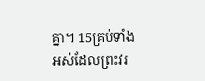គ្នា។ 15គ្រប់ទាំងអស់ដែលព្រះ‌វរ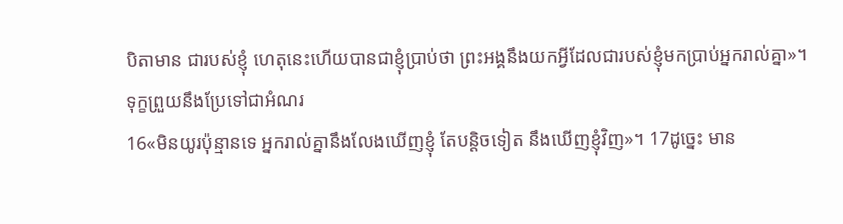បិតាមាន ជារបស់ខ្ញុំ ហេតុនេះហើយបានជាខ្ញុំប្រាប់ថា ព្រះ‌អង្គនឹងយកអ្វីដែលជារបស់ខ្ញុំមកប្រាប់អ្នករាល់គ្នា»។
ទុក្ខព្រួយនឹងប្រែទៅជាអំណរ
16«មិនយូរប៉ុន្មានទេ អ្នករាល់គ្នានឹងលែងឃើញខ្ញុំ តែបន្តិចទៀត នឹងឃើញខ្ញុំវិញ»។ 17ដូច្នេះ មាន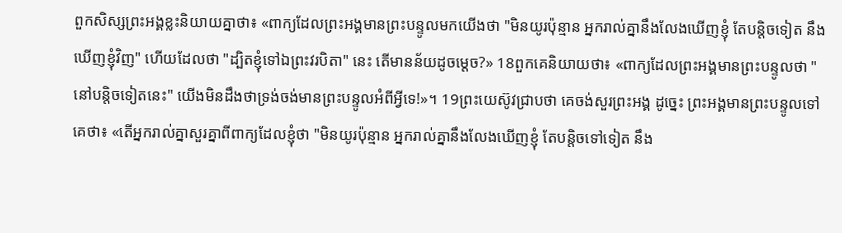ពួកសិស្សព្រះ‌អង្គខ្លះនិយាយគ្នាថា៖ «ពាក្យដែលព្រះ‌អង្គមានព្រះ‌បន្ទូលមកយើងថា "មិនយូរប៉ុន្មាន អ្នករាល់គ្នានឹងលែងឃើញខ្ញុំ តែបន្តិចទៀត នឹងឃើញខ្ញុំវិញ" ហើយដែលថា "ដ្បិតខ្ញុំទៅឯព្រះ‌វរបិតា" នេះ តើមានន័យដូចម្តេច?» 18ពួកគេនិយាយថា៖ «ពាក្យដែលព្រះ‌អង្គមានព្រះ‌បន្ទូលថា "នៅបន្តិចទៀតនេះ" យើងមិនដឹងថាទ្រង់ចង់មានព្រះ‌បន្ទូលអំពីអ្វីទេ!»។ 19ព្រះ‌យេស៊ូវជ្រាបថា គេចង់សួរព្រះ‌អង្គ ដូច្នេះ ព្រះ‌អង្គមានព្រះ‌បន្ទូលទៅគេថា៖ «តើអ្នករាល់គ្នាសួរគ្នាពីពាក្យដែលខ្ញុំថា "មិនយូរប៉ុន្មាន អ្នករាល់គ្នានឹងលែងឃើញខ្ញុំ តែបន្តិចទៅទៀត នឹង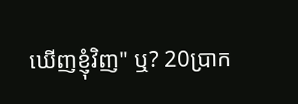ឃើញខ្ញុំវិញ" ឬ? 20ប្រាក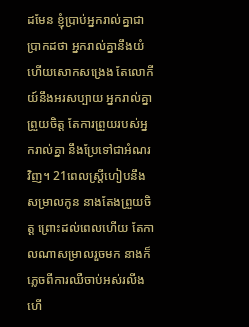ដមែន ខ្ញុំប្រាប់អ្នករាល់គ្នាជាប្រាកដថា អ្នករាល់គ្នានឹងយំ ហើយសោកសង្រេង តែលោកីយ៍នឹងអរសប្បាយ អ្នករាល់គ្នាព្រួយចិត្ត តែការព្រួយរបស់អ្នករាល់គ្នា នឹងប្រែទៅជាអំណរវិញ។ 21ពេលស្ត្រីហៀបនឹងសម្រាលកូន នាងតែងព្រួយចិត្ត ព្រោះដល់ពេលហើយ តែកាលណាសម្រាលរួចមក នាងក៏ភ្លេចពីការឈឺចាប់អស់រលីង ហើ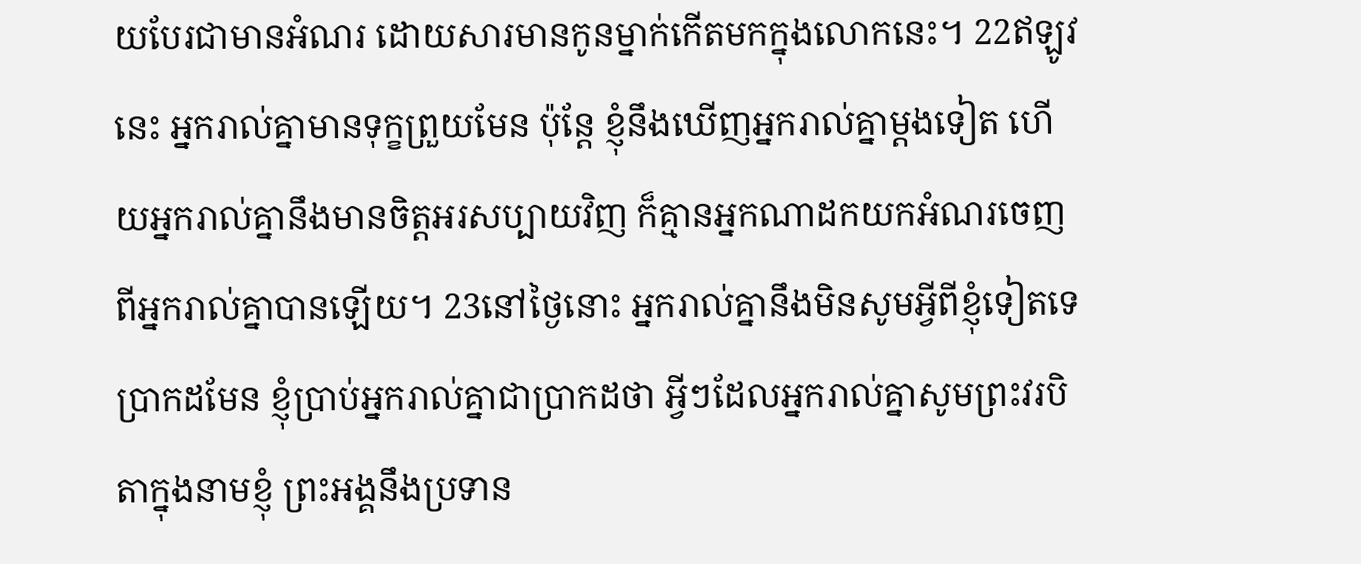យបែរជាមានអំណរ ដោយសារមានកូនម្នាក់កើតមកក្នុងលោកនេះ។ 22ឥឡូវនេះ អ្នករាល់គ្នាមានទុក្ខព្រួយមែន ប៉ុន្តែ ខ្ញុំនឹងឃើញអ្នករាល់គ្នាម្តងទៀត ហើយអ្នករាល់គ្នានឹងមានចិត្តអរសប្បាយវិញ ក៏គ្មានអ្នកណាដកយកអំណរចេញពីអ្នករាល់គ្នាបានឡើយ។ 23នៅថ្ងៃនោះ អ្នករាល់គ្នានឹងមិនសូមអ្វីពីខ្ញុំទៀតទេ ប្រាកដមែន ខ្ញុំប្រាប់អ្នករាល់គ្នាជាប្រាកដថា អ្វីៗដែលអ្នករាល់គ្នាសូមព្រះ‌វរបិតាក្នុងនាមខ្ញុំ ព្រះ‌អង្គនឹងប្រទាន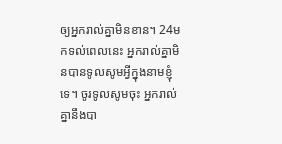ឲ្យអ្នករាល់គ្នាមិនខាន។ 24មកទល់ពេលនេះ អ្នករាល់គ្នាមិនបានទូលសូមអ្វីក្នុងនាមខ្ញុំទេ។ ចូរទូលសូមចុះ អ្នករាល់គ្នានឹងបា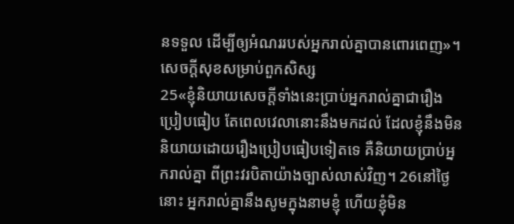នទទួល ដើម្បីឲ្យអំណររបស់អ្នករាល់គ្នាបានពោរពេញ»។
សេចក្តីសុខសម្រាប់ពួកសិស្ស
25«ខ្ញុំនិយាយសេចក្តីទាំងនេះប្រាប់អ្នករាល់គ្នាជារឿងប្រៀបធៀប តែពេលវេលានោះនឹងមកដល់ ដែលខ្ញុំនឹងមិននិយាយដោយរឿងប្រៀបធៀបទៀតទេ គឺនិយាយប្រាប់អ្នករាល់គ្នា ពីព្រះ‌វរបិតាយ៉ាងច្បាស់លាស់វិញ។ 26នៅថ្ងៃនោះ អ្នករាល់គ្នានឹងសូមក្នុងនាមខ្ញុំ ហើយខ្ញុំមិន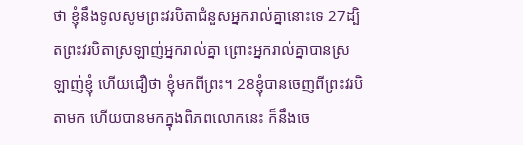ថា ខ្ញុំនឹងទូលសូមព្រះ‌វរបិតាជំនួសអ្នករាល់គ្នានោះទេ 27ដ្បិតព្រះ‌វរបិតាស្រឡាញ់អ្នករាល់គ្នា ព្រោះអ្នករាល់គ្នាបានស្រឡាញ់ខ្ញុំ ហើយជឿថា ខ្ញុំមកពីព្រះ។ 28ខ្ញុំបានចេញពីព្រះ‌វរបិតាមក ហើយបានមកក្នុងពិភពលោកនេះ ក៏នឹងចេ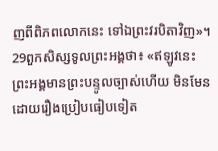ញពីពិភពលោកនេះ ទៅឯព្រះ‌វរបិតាវិញ»។
29ពួកសិស្សទូលព្រះ‌អង្គថា៖ «ឥឡូវនេះ ព្រះ‌អង្គមានព្រះ‌បន្ទូលច្បាស់ហើយ មិនមែនដោយរឿងប្រៀបធៀបទៀត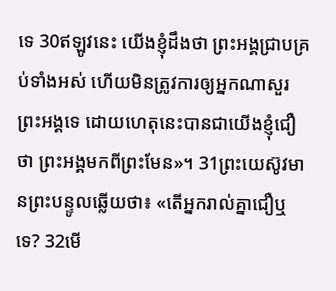ទេ 30ឥឡូវនេះ យើងខ្ញុំដឹងថា ព្រះ‌អង្គជ្រាបគ្រប់ទាំងអស់ ហើយមិនត្រូវការឲ្យអ្នកណាសួរព្រះ‌អង្គទេ ដោយហេតុនេះបានជាយើងខ្ញុំជឿថា ព្រះ‌អង្គមកពីព្រះមែន»។ 31ព្រះ‌យេស៊ូវមានព្រះ‌បន្ទូលឆ្លើយថា៖ «តើអ្នករាល់គ្នាជឿឬទេ? 32មើ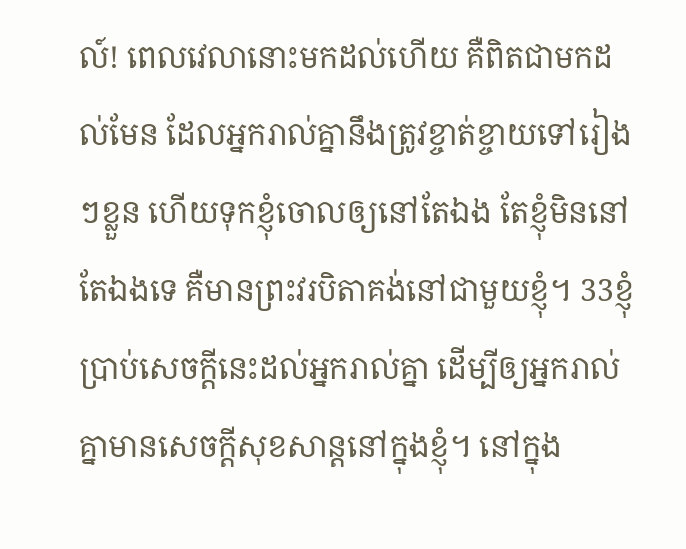ល៍! ពេលវេលានោះមកដល់ហើយ គឺពិតជាមកដល់មែន ដែលអ្នករាល់គ្នានឹងត្រូវខ្ចាត់ខ្ចាយទៅរៀងៗខ្លួន ហើយទុកខ្ញុំចោលឲ្យនៅតែឯង តែខ្ញុំមិននៅតែឯងទេ គឺមានព្រះ‌វរបិតាគង់នៅជាមួយខ្ញុំ។ 33ខ្ញុំប្រាប់សេចក្ដីនេះដល់អ្នករាល់គ្នា ដើម្បីឲ្យអ្នករាល់គ្នាមានសេចក្តីសុខសាន្តនៅក្នុងខ្ញុំ។ នៅក្នុង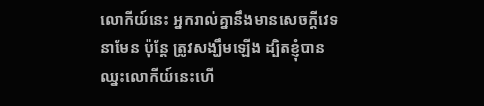លោកីយ៍នេះ អ្នករាល់គ្នានឹងមានសេចក្តីវេទនាមែន ប៉ុន្តែ ត្រូវសង្ឃឹមឡើង ដ្បិតខ្ញុំបានឈ្នះលោកីយ៍នេះហើ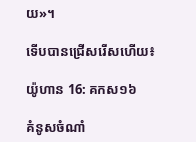យ»។

ទើបបានជ្រើសរើសហើយ៖

យ៉ូហាន 16: គកស១៦

គំនូសចំណាំ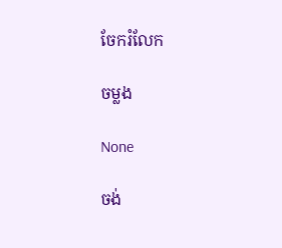ចែករំលែក

ចម្លង

None

ចង់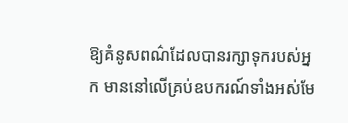ឱ្យគំនូសពណ៌ដែលបានរក្សាទុករបស់អ្នក មាននៅលើគ្រប់ឧបករណ៍ទាំងអស់មែ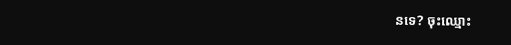នទេ? ចុះឈ្មោះ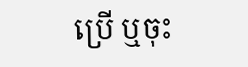ប្រើ ឬចុះ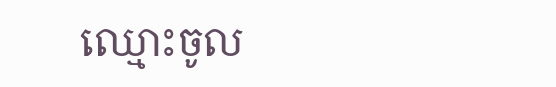ឈ្មោះចូល